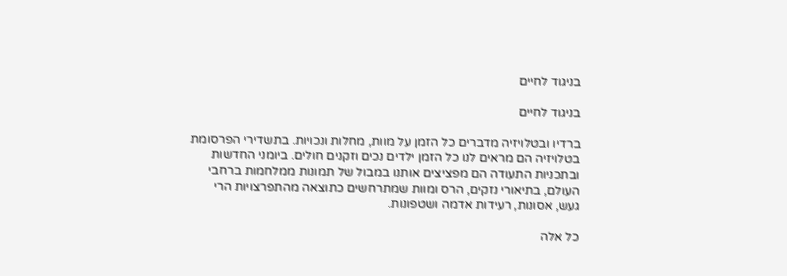בניגוד לחיים

בניגוד לחיים

ברדיו ובטלויזיה מדברים כל הזמן על מוות, מחלות ונכויות. בתשדירי הפרסומת בטלויזיה הם מראים לנו כל הזמן ילדים נכים וזקנים חולים. ביומני החדשות ובתכניות התעודה הם מפציצים אותנו במבול של תמונות ממלחמות ברחבי העולם, בתיאורי נזקים, הרס ומוות שמתרחשים כתוצאה מהתפרצויות הרי געש, אסונות, רעידות אדמה ושטפונות.

כל אלה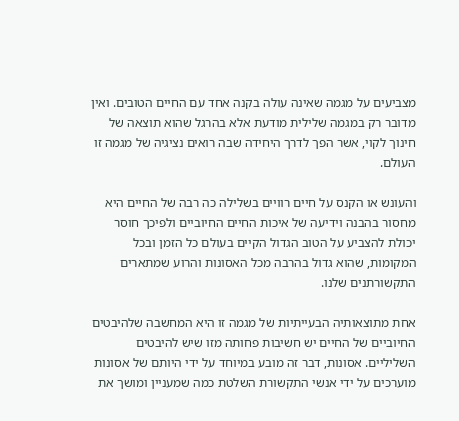מצביעים על מגמה שאינה עולה בקנה אחד עם החיים הטובים. ואין מדובר רק במגמה שלילית מודעת אלא בהרגל שהוא תוצאה של חינוך לקוי, אשר הפך לדרך היחידה שבה רואים נציגיה של מגמה זו העולם.

והעונש או הקנס על חיים רוויים בשלילה כה רבה של החיים היא מחסור בהבנה וידיעה של איכות החיים החיוביים ולפיכך חוסר יכולת להצביע על הטוב הגדול הקיים בעולם כל הזמן ובכל המקומות, שהוא גדול בהרבה מכל האסונות והרוע שמתארים התקשורתנים שלנו.

אחת מתוצאותיה הבעייתיות של מגמה זו היא המחשבה שלהיבטים החיוביים של החיים יש חשיבות פחותה מזו שיש להיבטים השליליים. אסונות, דבר זה מובע במיוחד על ידי היותם של אסונות מוערכים על ידי אנשי התקשורת השלטת כמה שמעניין ומושך את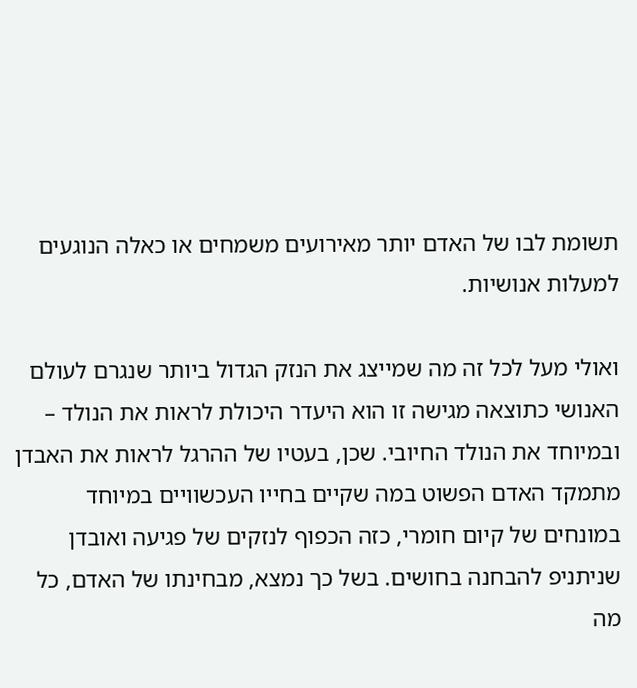תשומת לבו של האדם יותר מאירועים משמחים או כאלה הנוגעים למעלות אנושיות.

ואולי מעל לכל זה מה שמייצג את הנזק הגדול ביותר שנגרם לעולם האנושי כתוצאה מגישה זו הוא היעדר היכולת לראות את הנולד – ובמיוחד את הנולד החיובי. שכן, בעטיו של ההרגל לראות את האבדן מתמקד האדם הפשוט במה שקיים בחייו העכשוויים במיוחד במונחים של קיום חומרי, כזה הכפוף לנזקים של פגיעה ואובדן שניתניפ להבחנה בחושים. בשל כך נמצא, מבחינתו של האדם, כל מה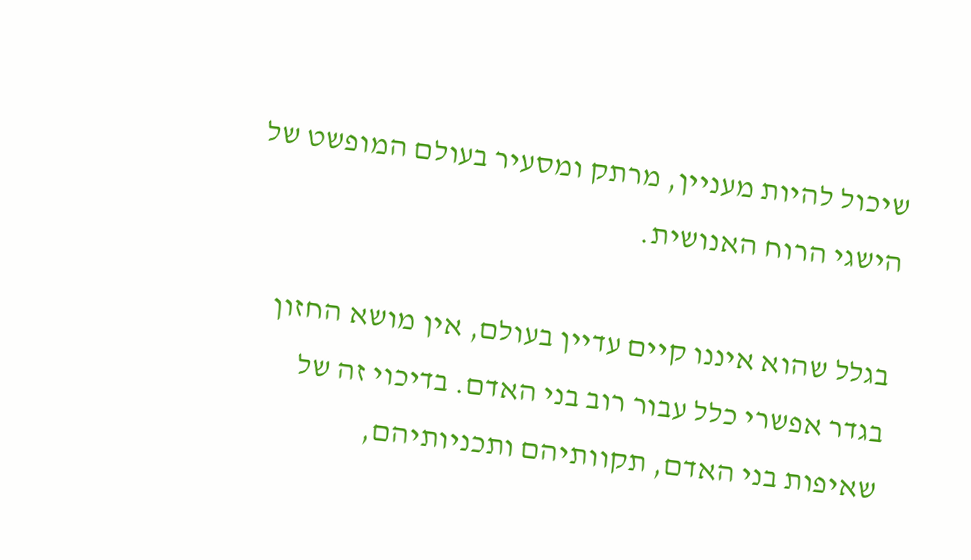שיכול להיות מעניין, מרתק ומסעיר בעולם המופשט של הישגי הרוח האנושית.

בגלל שהוא איננו קיים עדיין בעולם, אין מושא החזון בגדר אפשרי כלל עבור רוב בני האדם. בדיכוי זה של שאיפות בני האדם, תקוותיהם ותכניותיהם,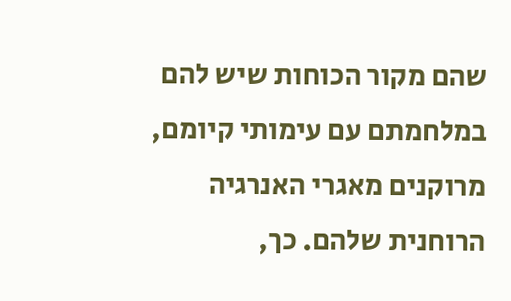שהם מקור הכוחות שיש להם במלחמתם עם עימותי קיומם, מרוקנים מאגרי האנרגיה הרוחנית שלהם. כך,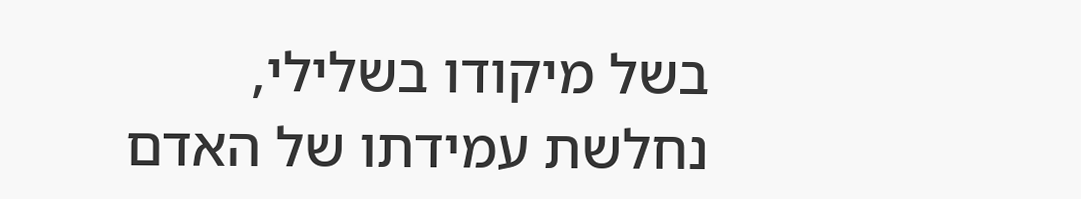בשל מיקודו בשלילי, נחלשת עמידתו של האדם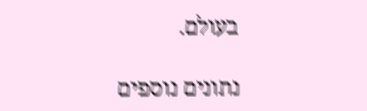בעולם.

נתונים נוספים